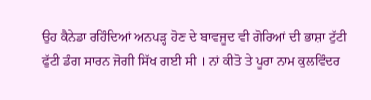ਉਹ ਕੈਨੇਡਾ ਰਹਿੰਦਿਆਂ ਅਨਪੜ੍ਹ ਹੋਣ ਦੇ ਬਾਵਜੂਦ ਵੀ ਗੋਰਿਆਂ ਦੀ ਭਾਸ਼ਾ ਟੁੱਟੀ ਫੁੱਟੀ ਡੰਗ ਸਾਰਨ ਜੋਗੀ ਸਿੱਖ ਗਈ ਸੀ । ਨਾਂ ਕੀਤੋ ਤੇ ਪੂਰਾ ਨਾਮ ਕੁਲਵਿੰਦਰ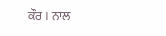ਕੌਰ । ਨਾਲ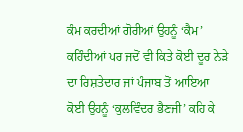ਕੰਮ ਕਰਦੀਆਂ ਗੋਰੀਆਂ ਉਹਨੂੰ ‘ਕੈਮ’ ਕਹਿੰਦੀਆਂ ਪਰ ਜਦੋਂ ਵੀ ਕਿਤੇ ਕੋਈ ਦੂਰ ਨੇੜੇ ਦਾ ਰਿਸ਼ਤੇਦਾਰ ਜਾਂ ਪੰਜਾਬ ਤੋਂ ਆਇਆ ਕੋਈ ਉਹਨੂੰ ‘ਕੁਲਵਿੰਦਰ ਭੈਣਜੀ’ ਕਹਿ ਕੇ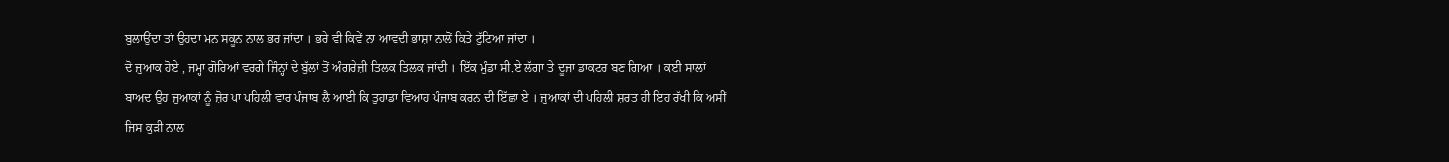ਬੁਲਾਉਂਦਾ ਤਾਂ ਉਹਦਾ ਮਨ ਸਕੂਨ ਨਾਲ ਭਰ ਜਾਂਦਾ । ਭਰੇ ਵੀ ਕਿਵੇਂ ਨਾ ਆਵਦੀ ਭਾਸ਼ਾ ਨਾਲੋਂ ਕਿਤੇ ਟੁੱਟਿਆ ਜਾਂਦਾ ।
ਦੋ ਜੁਆਕ ਹੋਏ , ਜਮ੍ਹਾ ਗੋਰਿਆਂ ਵਰਗੇ ਜਿੰਨ੍ਹਾਂ ਦੇ ਬੁੱਲਾਂ ਤੋਂ ਅੰਗਰੇਜ਼ੀ ਤਿਲਕ ਤਿਲਕ ਜਾਂਦੀ । ਇੱਕ ਮੁੰਡਾ ਸੀ.ਏ ਲੱਗਾ ਤੇ ਦੂਜਾ ਡਾਕਟਰ ਬਣ ਗਿਆ । ਕਈ ਸਾਲਾਂ ਬਾਅਦ ਉਹ ਜੁਆਕਾਂ ਨੂੰ ਜ਼ੋਰ ਪਾ ਪਹਿਲੀ ਵਾਰ ਪੰਜਾਬ ਲੈ ਆਈ ਕਿ ਤੁਹਾਡਾ ਵਿਆਹ ਪੰਜਾਬ ਕਰਨ ਦੀ ਇੱਛਾ ਏ । ਜੁਆਕਾਂ ਦੀ ਪਹਿਲੀ ਸ਼ਰਤ ਹੀ ਇਹ ਰੱਖੀ ਕਿ ਅਸੀਂ ਜਿਸ ਕੁੜੀ ਨਾਲ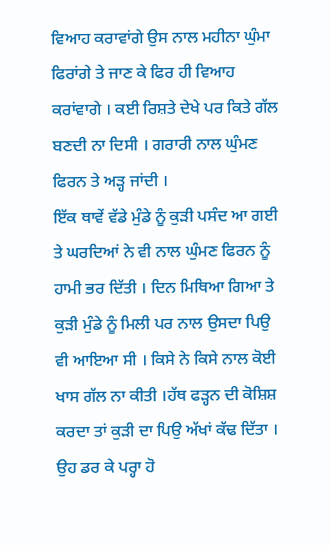ਵਿਆਹ ਕਰਾਵਾਂਗੇ ਉਸ ਨਾਲ ਮਹੀਨਾ ਘੁੰਮਾ ਫਿਰਾਂਗੇ ਤੇ ਜਾਣ ਕੇ ਫਿਰ ਹੀ ਵਿਆਹ ਕਰਾਂਵਾਗੇ । ਕਈ ਰਿਸ਼ਤੇ ਦੇਖੇ ਪਰ ਕਿਤੇ ਗੱਲ ਬਣਦੀ ਨਾ ਦਿਸੀ । ਗਰਾਰੀ ਨਾਲ ਘੁੰਮਣ ਫਿਰਨ ਤੇ ਅੜ੍ਹ ਜਾਂਦੀ ।
ਇੱਕ ਥਾਵੇਂ ਵੱਡੇ ਮੁੰਡੇ ਨੂੰ ਕੁੜੀ ਪਸੰਦ ਆ ਗਈ ਤੇ ਘਰਦਿਆਂ ਨੇ ਵੀ ਨਾਲ ਘੁੰਮਣ ਫਿਰਨ ਨੂੰ ਹਾਮੀ ਭਰ ਦਿੱਤੀ । ਦਿਨ ਮਿਥਿਆ ਗਿਆ ਤੇ ਕੁੜੀ ਮੁੰਡੇ ਨੂੰ ਮਿਲੀ ਪਰ ਨਾਲ ਉਸਦਾ ਪਿਉ ਵੀ ਆਇਆ ਸੀ । ਕਿਸੇ ਨੇ ਕਿਸੇ ਨਾਲ ਕੋਈ ਖਾਸ ਗੱਲ ਨਾ ਕੀਤੀ ।ਹੱਥ ਫੜ੍ਹਨ ਦੀ ਕੋਸ਼ਿਸ਼ ਕਰਦਾ ਤਾਂ ਕੁੜੀ ਦਾ ਪਿਉ ਅੱਖਾਂ ਕੱਢ ਦਿੱਤਾ । ਉਹ ਡਰ ਕੇ ਪਰ੍ਹਾ ਹੋ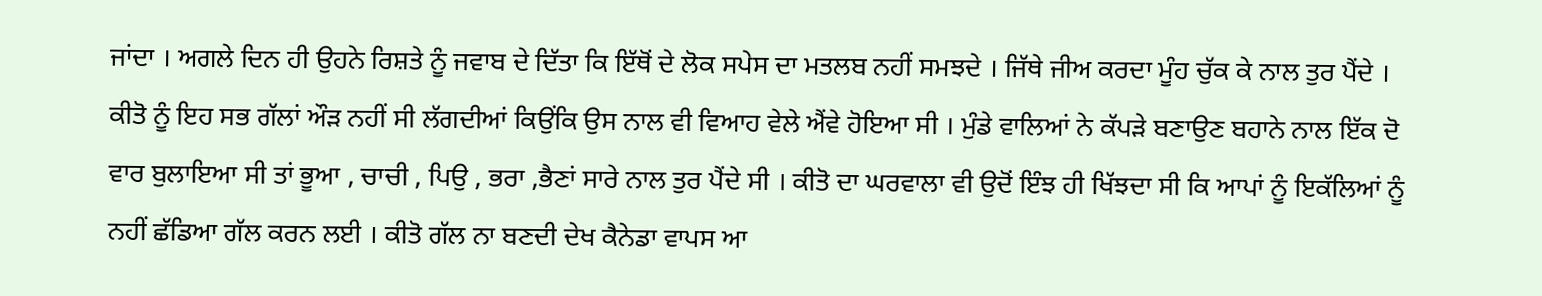ਜਾਂਦਾ । ਅਗਲੇ ਦਿਨ ਹੀ ਉਹਨੇ ਰਿਸ਼ਤੇ ਨੂੰ ਜਵਾਬ ਦੇ ਦਿੱਤਾ ਕਿ ਇੱਥੋਂ ਦੇ ਲੋਕ ਸਪੇਸ ਦਾ ਮਤਲਬ ਨਹੀਂ ਸਮਝਦੇ । ਜਿੱਥੇ ਜੀਅ ਕਰਦਾ ਮੂੰਹ ਚੁੱਕ ਕੇ ਨਾਲ ਤੁਰ ਪੈਂਦੇ । ਕੀਤੋ ਨੂੰ ਇਹ ਸਭ ਗੱਲਾਂ ਔੜ ਨਹੀਂ ਸੀ ਲੱਗਦੀਆਂ ਕਿਉਂਕਿ ਉਸ ਨਾਲ ਵੀ ਵਿਆਹ ਵੇਲੇ ਐਂਵੇ ਹੋਇਆ ਸੀ । ਮੁੰਡੇ ਵਾਲਿਆਂ ਨੇ ਕੱਪੜੇ ਬਣਾਉਣ ਬਹਾਨੇ ਨਾਲ ਇੱਕ ਦੋ ਵਾਰ ਬੁਲਾਇਆ ਸੀ ਤਾਂ ਭੂਆ , ਚਾਚੀ , ਪਿਉ , ਭਰਾ ,ਭੈਣਾਂ ਸਾਰੇ ਨਾਲ ਤੁਰ ਪੈਂਦੇ ਸੀ । ਕੀਤੋ ਦਾ ਘਰਵਾਲਾ ਵੀ ਉਦੋਂ ਇੰਝ ਹੀ ਖਿੱਝਦਾ ਸੀ ਕਿ ਆਪਾਂ ਨੂੰ ਇਕੱਲਿਆਂ ਨੂੰ ਨਹੀਂ ਛੱਡਿਆ ਗੱਲ ਕਰਨ ਲਈ । ਕੀਤੋ ਗੱਲ ਨਾ ਬਣਦੀ ਦੇਖ ਕੈਨੇਡਾ ਵਾਪਸ ਆ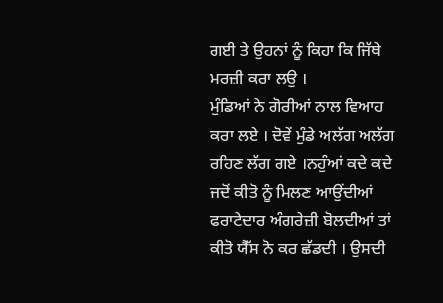ਗਈ ਤੇ ਉਹਨਾਂ ਨੂੰ ਕਿਹਾ ਕਿ ਜਿੱਥੇ ਮਰਜ਼ੀ ਕਰਾ ਲਉ ।
ਮੁੰਡਿਆਂ ਨੇ ਗੋਰੀਆਂ ਨਾਲ ਵਿਆਹ ਕਰਾ ਲਏ । ਦੋਵੇਂ ਮੁੰਡੇ ਅਲੱਗ ਅਲੱਗ ਰਹਿਣ ਲੱਗ ਗਏ ।ਨਹੁੰਆਂ ਕਦੇ ਕਦੇ ਜਦੋਂ ਕੀਤੋ ਨੂੰ ਮਿਲਣ ਆਉਂਦੀਆਂ ਫਰਾਟੇਦਾਰ ਅੰਗਰੇਜ਼ੀ ਬੋਲਦੀਆਂ ਤਾਂ ਕੀਤੋ ਯੈੱਸ ਨੋ ਕਰ ਛੱਡਦੀ । ਉਸਦੀ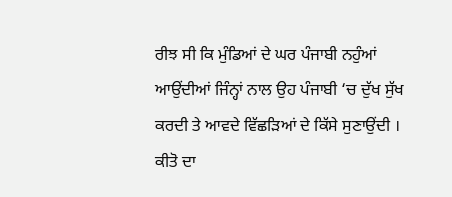ਰੀਝ ਸੀ ਕਿ ਮੁੰਡਿਆਂ ਦੇ ਘਰ ਪੰਜਾਬੀ ਨਹੁੰਆਂ ਆਉਂਦੀਆਂ ਜਿੰਨ੍ਹਾਂ ਨਾਲ ਉਹ ਪੰਜਾਬੀ ‘ਚ ਦੁੱਖ ਸੁੱਖ ਕਰਦੀ ਤੇ ਆਵਦੇ ਵਿੱਛੜਿਆਂ ਦੇ ਕਿੱਸੇ ਸੁਣਾਉਂਦੀ । ਕੀਤੋ ਦਾ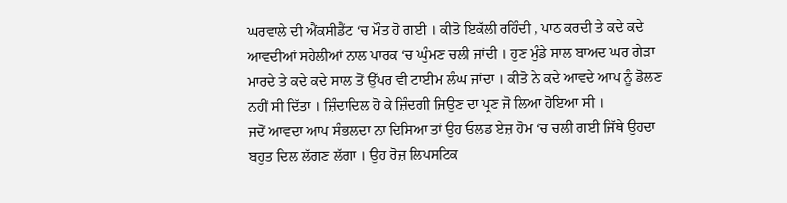ਘਰਵਾਲੇ ਦੀ ਐਂਕਸੀਡੈਂਟ ‘ਚ ਮੌਤ ਹੋ ਗਈ । ਕੀਤੋ ਇਕੱਲੀ ਰਹਿੰਦੀ , ਪਾਠ ਕਰਦੀ ਤੇ ਕਦੇ ਕਦੇ ਆਵਦੀਆਂ ਸਹੇਲੀਆਂ ਨਾਲ ਪਾਰਕ ‘ਚ ਘੁੰਮਣ ਚਲੀ ਜਾਂਦੀ । ਹੁਣ ਮੁੰਡੇ ਸਾਲ ਬਾਅਦ ਘਰ ਗੇੜਾ ਮਾਰਦੇ ਤੇ ਕਦੇ ਕਦੇ ਸਾਲ ਤੋਂ ਉੱਪਰ ਵੀ ਟਾਈਮ ਲੰਘ ਜਾਂਦਾ । ਕੀਤੋ ਨੇ ਕਦੇ ਆਵਦੇ ਆਪ ਨੂੰ ਡੋਲਣ ਨਹੀਂ ਸੀ ਦਿੱਤਾ । ਜ਼ਿੰਦਾਦਿਲ ਹੋ ਕੇ ਜ਼ਿੰਦਗੀ ਜਿਉਣ ਦਾ ਪ੍ਰਣ ਜੋ ਲਿਆ ਹੋਇਆ ਸੀ ।
ਜਦੋਂ ਆਵਦਾ ਆਪ ਸੰਭਲਦਾ ਨਾ ਦਿਸਿਆ ਤਾਂ ਉਹ ਓਲਡ ਏਜ਼ ਹੋਮ ‘ਚ ਚਲੀ ਗਈ ਜਿੱਥੇ ਉਹਦਾ ਬਹੁਤ ਦਿਲ ਲੱਗਣ ਲੱਗਾ । ਉਹ ਰੋਜ਼ ਲਿਪਸਟਿਕ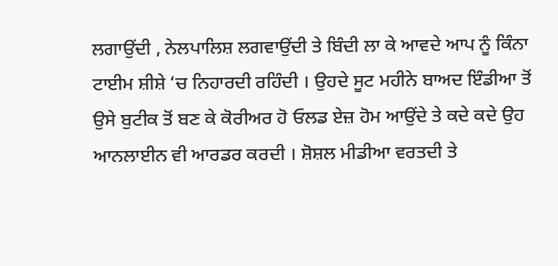ਲਗਾਉਂਦੀ , ਨੇਲਪਾਲਿਸ਼ ਲਗਵਾਉਂਦੀ ਤੇ ਬਿੰਦੀ ਲਾ ਕੇ ਆਵਦੇ ਆਪ ਨੂੰ ਕਿੰਨਾ ਟਾਈਮ ਸ਼ੀਸ਼ੇ ‘ਚ ਨਿਹਾਰਦੀ ਰਹਿੰਦੀ । ਉਹਦੇ ਸੂਟ ਮਹੀਨੇ ਬਾਅਦ ਇੰਡੀਆ ਤੋਂ ਉਸੇ ਬੁਟੀਕ ਤੋਂ ਬਣ ਕੇ ਕੋਰੀਅਰ ਹੋ ਓਲਡ ਏਜ਼ ਹੋਮ ਆਉਂਦੇ ਤੇ ਕਦੇ ਕਦੇ ਉਹ ਆਨਲਾਈਨ ਵੀ ਆਰਡਰ ਕਰਦੀ । ਸ਼ੋਸ਼ਲ ਮੀਡੀਆ ਵਰਤਦੀ ਤੇ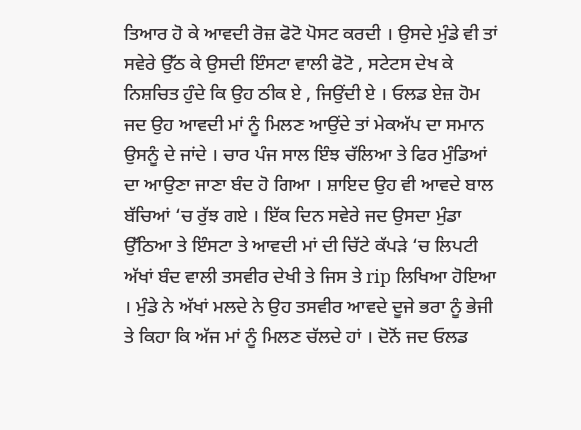ਤਿਆਰ ਹੋ ਕੇ ਆਵਦੀ ਰੋਜ਼ ਫੋਟੋ ਪੋਸਟ ਕਰਦੀ । ਉਸਦੇ ਮੁੰਡੇ ਵੀ ਤਾਂ ਸਵੇਰੇ ਉੱਠ ਕੇ ਉਸਦੀ ਇੰਸਟਾ ਵਾਲੀ ਫੋਟੋ , ਸਟੇਟਸ ਦੇਖ ਕੇ ਨਿਸ਼ਚਿਤ ਹੁੰਦੇ ਕਿ ਉਹ ਠੀਕ ਏ , ਜਿਉਂਦੀ ਏ । ਓਲਡ ਏਜ਼ ਹੋਮ ਜਦ ਉਹ ਆਵਦੀ ਮਾਂ ਨੂੰ ਮਿਲਣ ਆਉਂਦੇ ਤਾਂ ਮੇਕਅੱਪ ਦਾ ਸਮਾਨ ਉਸਨੂੰ ਦੇ ਜਾਂਦੇ । ਚਾਰ ਪੰਜ ਸਾਲ ਇੰਝ ਚੱਲਿਆ ਤੇ ਫਿਰ ਮੁੰਡਿਆਂ ਦਾ ਆਉਣਾ ਜਾਣਾ ਬੰਦ ਹੋ ਗਿਆ । ਸ਼ਾਇਦ ਉਹ ਵੀ ਆਵਦੇ ਬਾਲ ਬੱਚਿਆਂ ‘ਚ ਰੁੱਝ ਗਏ । ਇੱਕ ਦਿਨ ਸਵੇਰੇ ਜਦ ਉਸਦਾ ਮੁੰਡਾ ਉੱਠਿਆ ਤੇ ਇੰਸਟਾ ਤੇ ਆਵਦੀ ਮਾਂ ਦੀ ਚਿੱਟੇ ਕੱਪੜੇ ‘ਚ ਲਿਪਟੀ ਅੱਖਾਂ ਬੰਦ ਵਾਲੀ ਤਸਵੀਰ ਦੇਖੀ ਤੇ ਜਿਸ ਤੇ rip ਲਿਖਿਆ ਹੋਇਆ । ਮੁੰਡੇ ਨੇ ਅੱਖਾਂ ਮਲਦੇ ਨੇ ਉਹ ਤਸਵੀਰ ਆਵਦੇ ਦੂਜੇ ਭਰਾ ਨੂੰ ਭੇਜੀ ਤੇ ਕਿਹਾ ਕਿ ਅੱਜ ਮਾਂ ਨੂੰ ਮਿਲਣ ਚੱਲਦੇ ਹਾਂ । ਦੋਨੋਂ ਜਦ ਓਲਡ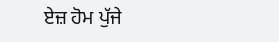ਏਜ਼ ਹੋਮ ਪੁੱਜੇ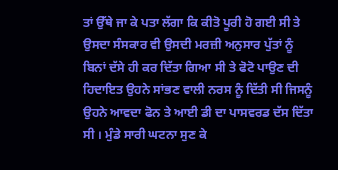ਤਾਂ ਉੱਥੇ ਜਾ ਕੇ ਪਤਾ ਲੱਗਾ ਕਿ ਕੀਤੋ ਪੂਰੀ ਹੋ ਗਈ ਸੀ ਤੇ ਉਸਦਾ ਸੰਸਕਾਰ ਵੀ ਉਸਦੀ ਮਰਜ਼ੀ ਅਨੁਸਾਰ ਪੁੱਤਾਂ ਨੂੰ ਬਿਨਾਂ ਦੱਸੇ ਹੀ ਕਰ ਦਿੱਤਾ ਗਿਆ ਸੀ ਤੇ ਫੋਟੋ ਪਾਉਣ ਦੀ ਹਿਦਾਇਤ ਉਹਨੇ ਸਾਂਭਣ ਵਾਲੀ ਨਰਸ ਨੂੰ ਦਿੱਤੀ ਸੀ ਜਿਸਨੂੰ ਉਹਨੇ ਆਵਦਾ ਫੋਨ ਤੇ ਆਈ ਡੀ ਦਾ ਪਾਸਵਰਡ ਦੱਸ ਦਿੱਤਾ ਸੀ । ਮੁੰਡੇ ਸਾਰੀ ਘਟਨਾ ਸੁਣ ਕੇ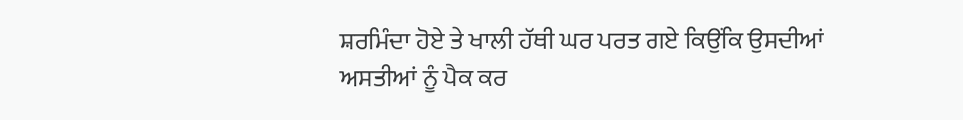ਸ਼ਰਮਿੰਦਾ ਹੋਏ ਤੇ ਖਾਲੀ ਹੱਥੀ ਘਰ ਪਰਤ ਗਏ ਕਿਉਂਕਿ ਉਸਦੀਆਂ ਅਸਤੀਆਂ ਨੂੰ ਪੈਕ ਕਰ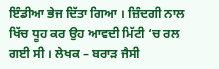ਇੰਡੀਆ ਭੇਜ ਦਿੱਤਾ ਗਿਆ । ਜ਼ਿੰਦਗੀ ਨਾਲ ਖਿੱਚ ਧੂਹ ਕਰ ਉਹ ਆਵਦੀ ਮਿੱਟੀ ‘ਚ ਰਲ ਗਈ ਸੀ । ਲੇਖਕ – ਬਰਾੜ ਜੈਸੀ